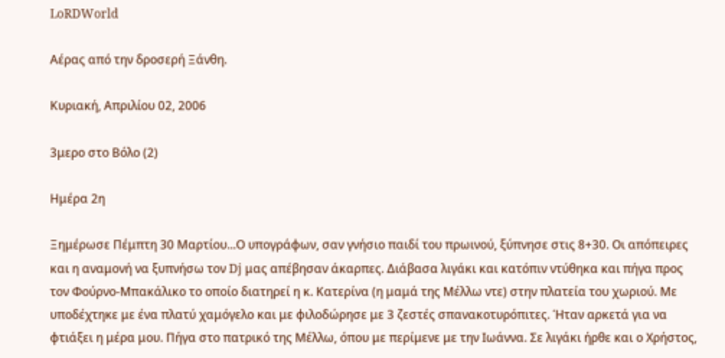LoRDWorld

Αέρας από την δροσερή Ξάνθη.

Κυριακή, Απριλίου 02, 2006

3μερο στο Βόλο (2)

Ημέρα 2η

Ξημέρωσε Πέμπτη 30 Μαρτίου...Ο υπογράφων, σαν γνήσιο παιδί του πρωινού, ξύπνησε στις 8+30. Οι απόπειρες και η αναμονή να ξυπνήσω τον Dj μας απέβησαν άκαρπες. Διάβασα λιγάκι και κατόπιν ντύθηκα και πήγα προς τον Φούρνο-Μπακάλικο το οποίο διατηρεί η κ. Κατερίνα (η μαμά της Μέλλω ντε) στην πλατεία του χωριού. Με υποδέχτηκε με ένα πλατύ χαμόγελο και με φιλοδώρησε με 3 ζεστές σπανακοτυρόπιτες. Ήταν αρκετά για να φτιάξει η μέρα μου. Πήγα στο πατρικό της Μέλλω, όπου με περίμενε με την Ιωάννα. Σε λιγάκι ήρθε και ο Χρήστος,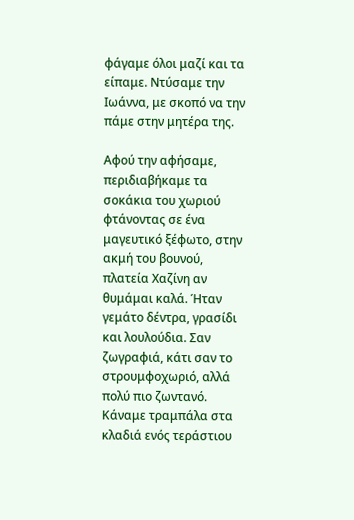φάγαμε όλοι μαζί και τα είπαμε. Ντύσαμε την Ιωάννα, με σκοπό να την πάμε στην μητέρα της.

Αφού την αφήσαμε, περιδιαβήκαμε τα σοκάκια του χωριού φτάνοντας σε ένα μαγευτικό ξέφωτο, στην ακμή του βουνού, πλατεία Χαζίνη αν θυμάμαι καλά. Ήταν γεμάτο δέντρα, γρασίδι και λουλούδια. Σαν ζωγραφιά, κάτι σαν το στρουμφοχωριό, αλλά πολύ πιο ζωντανό. Κάναμε τραμπάλα στα κλαδιά ενός τεράστιου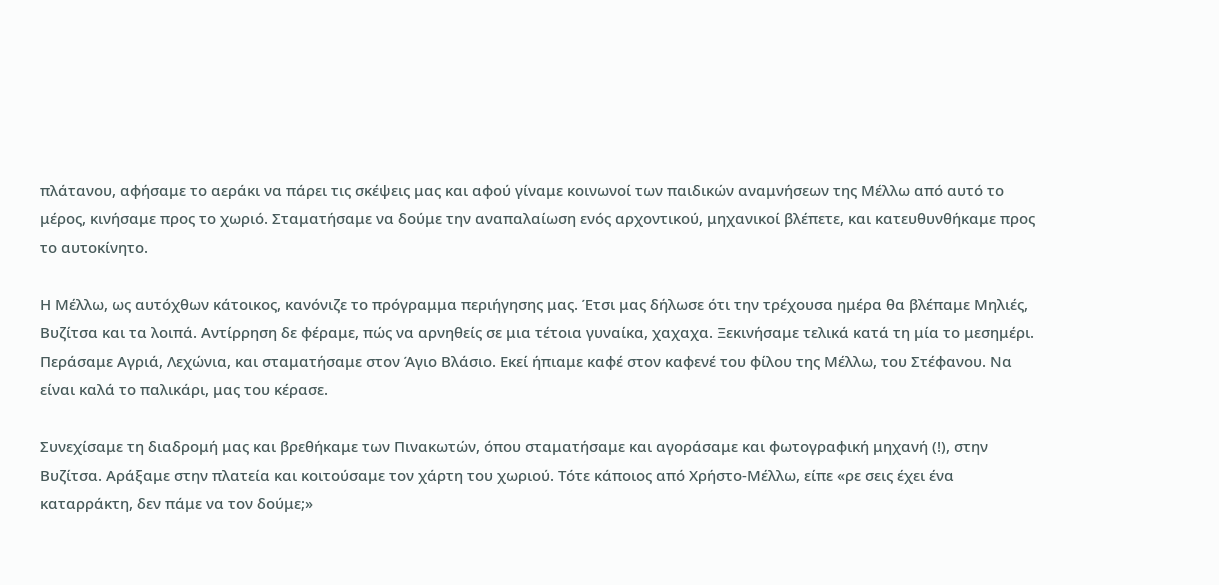πλάτανου, αφήσαμε το αεράκι να πάρει τις σκέψεις μας και αφού γίναμε κοινωνοί των παιδικών αναμνήσεων της Μέλλω από αυτό το μέρος, κινήσαμε προς το χωριό. Σταματήσαμε να δούμε την αναπαλαίωση ενός αρχοντικού, μηχανικοί βλέπετε, και κατευθυνθήκαμε προς το αυτοκίνητο.

Η Μέλλω, ως αυτόχθων κάτοικος, κανόνιζε το πρόγραμμα περιήγησης μας. Έτσι μας δήλωσε ότι την τρέχουσα ημέρα θα βλέπαμε Μηλιές, Βυζίτσα και τα λοιπά. Αντίρρηση δε φέραμε, πώς να αρνηθείς σε μια τέτοια γυναίκα, χαχαχα. Ξεκινήσαμε τελικά κατά τη μία το μεσημέρι. Περάσαμε Αγριά, Λεχώνια, και σταματήσαμε στον Άγιο Βλάσιο. Εκεί ήπιαμε καφέ στον καφενέ του φίλου της Μέλλω, του Στέφανου. Να είναι καλά το παλικάρι, μας του κέρασε.

Συνεχίσαμε τη διαδρομή μας και βρεθήκαμε των Πινακωτών, όπου σταματήσαμε και αγοράσαμε και φωτογραφική μηχανή (!), στην Βυζίτσα. Αράξαμε στην πλατεία και κοιτούσαμε τον χάρτη του χωριού. Τότε κάποιος από Χρήστο-Μέλλω, είπε «ρε σεις έχει ένα καταρράκτη, δεν πάμε να τον δούμε;»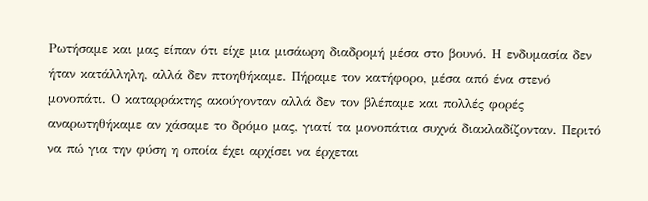Ρωτήσαμε και μας είπαν ότι είχε μια μισάωρη διαδρομή μέσα στο βουνό. Η ενδυμασία δεν ήταν κατάλληλη, αλλά δεν πτοηθήκαμε. Πήραμε τον κατήφορο, μέσα από ένα στενό μονοπάτι. Ο καταρράκτης ακούγονταν αλλά δεν τον βλέπαμε και πολλές φορές αναρωτηθήκαμε αν χάσαμε το δρόμο μας, γιατί τα μονοπάτια συχνά διακλαδίζονταν. Περιτό να πώ για την φύση η οποία έχει αρχίσει να έρχεται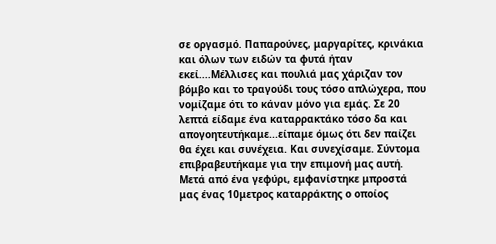σε οργασμό. Παπαρούνες, μαργαρίτες, κρινάκια και όλων των ειδών τα φυτά ήταν εκεί....Μέλλισες και πουλιά μας χάριζαν τον βόμβο και το τραγούδι τους τόσο απλώχερα, που νομίζαμε ότι το κάναν μόνο για εμάς. Σε 20 λεπτά είδαμε ένα καταρρακτάκο τόσο δα και απογοητευτήκαμε...είπαμε όμως ότι δεν παίζει θα έχει και συνέχεια. Και συνεχίσαμε. Σύντομα επιβραβευτήκαμε για την επιμονή μας αυτή. Μετά από ένα γεφύρι, εμφανίστηκε μπροστά μας ένας 10μετρος καταρράκτης ο οποίος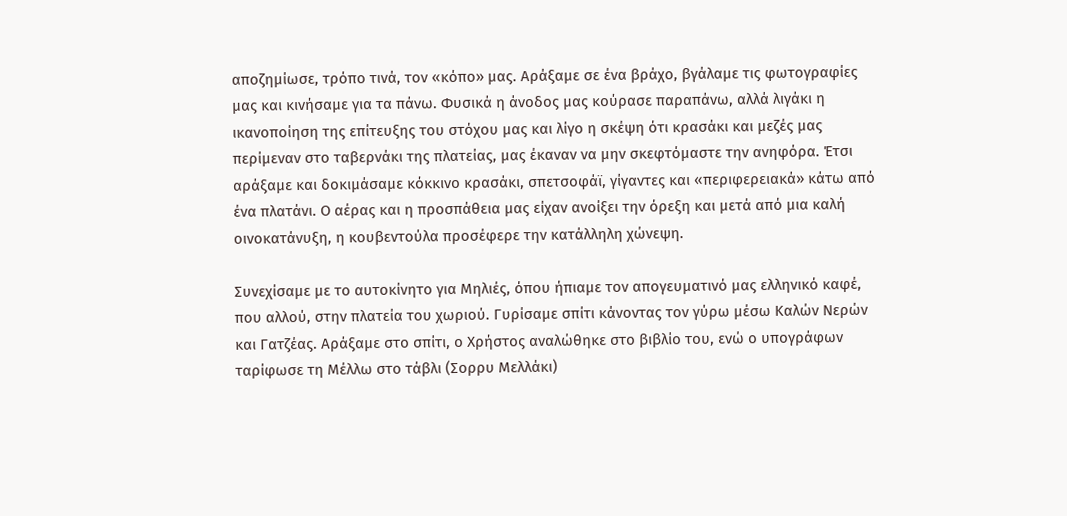αποζημίωσε, τρόπο τινά, τον «κόπο» μας. Αράξαμε σε ένα βράχο, βγάλαμε τις φωτογραφίες μας και κινήσαμε για τα πάνω. Φυσικά η άνοδος μας κούρασε παραπάνω, αλλά λιγάκι η ικανοποίηση της επίτευξης του στόχου μας και λίγο η σκέψη ότι κρασάκι και μεζές μας περίμεναν στο ταβερνάκι της πλατείας, μας έκαναν να μην σκεφτόμαστε την ανηφόρα. Έτσι αράξαμε και δοκιμάσαμε κόκκινο κρασάκι, σπετσοφάϊ, γίγαντες και «περιφερειακά» κάτω από ένα πλατάνι. Ο αέρας και η προσπάθεια μας είχαν ανοίξει την όρεξη και μετά από μια καλή οινοκατάνυξη, η κουβεντούλα προσέφερε την κατάλληλη χώνεψη.

Συνεχίσαμε με το αυτοκίνητο για Μηλιές, όπου ήπιαμε τον απογευματινό μας ελληνικό καφέ, που αλλού, στην πλατεία του χωριού. Γυρίσαμε σπίτι κάνοντας τον γύρω μέσω Καλών Νερών και Γατζέας. Αράξαμε στο σπίτι, ο Χρήστος αναλώθηκε στο βιβλίο του, ενώ ο υπογράφων ταρίφωσε τη Μέλλω στο τάβλι (Σορρυ Μελλάκι)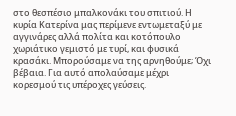στο θεσπέσιο μπαλκονάκι του σπιτιού. Η κυρία Κατερίνα μας περίμενε εντωμεταξύ με αγγινάρες αλλά πολίτα και κοτόπουλο χωριάτικο γεμιστό με τυρί, και φυσικά κρασάκι. Μπορούσαμε να της αρνηθούμε; Όχι βέβαια. Για αυτό απολαύσαμε μέχρι κορεσμού τις υπέροχες γεύσεις.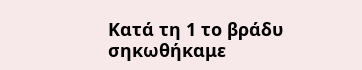Κατά τη 1 το βράδυ σηκωθήκαμε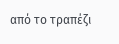από το τραπέζι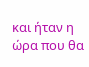και ήταν η ώρα που θα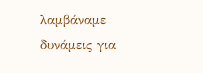λαμβάναμε δυνάμεις για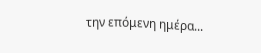την επόμενη ημέρα...